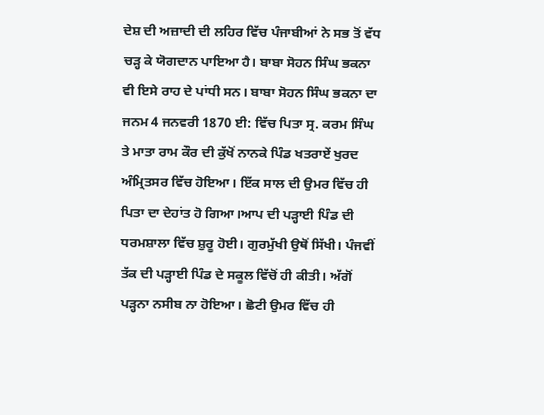ਦੇਸ਼ ਦੀ ਅਜ਼ਾਦੀ ਦੀ ਲਹਿਰ ਵਿੱਚ ਪੰਜਾਬੀਆਂ ਨੇ ਸਭ ਤੋਂ ਵੱਧ ਚੜ੍ਹ ਕੇ ਯੋਗਦਾਨ ਪਾਇਆ ਹੈ। ਬਾਬਾ ਸੋਹਨ ਸਿੰਘ ਭਕਨਾ ਵੀ ਇਸੇ ਰਾਹ ਦੇ ਪਾਂਧੀ ਸਨ। ਬਾਬਾ ਸੋਹਨ ਸਿੰਘ ਭਕਨਾ ਦਾ ਜਨਮ 4 ਜਨਵਰੀ 1870 ਈ: ਵਿੱਚ ਪਿਤਾ ਸ੍ਰ. ਕਰਮ ਸਿੰਘ ਤੇ ਮਾਤਾ ਰਾਮ ਕੌਰ ਦੀ ਕੁੱਖੋਂ ਨਾਨਕੇ ਪਿੰਡ ਖਤਰਾਏਂ ਖੁਰਦ ਅੰਮ੍ਰਿਤਸਰ ਵਿੱਚ ਹੋਇਆ। ਇੱਕ ਸਾਲ ਦੀ ਉਮਰ ਵਿੱਚ ਹੀ ਪਿਤਾ ਦਾ ਦੇਹਾਂਤ ਹੋ ਗਿਆ।ਆਪ ਦੀ ਪੜ੍ਹਾਈ ਪਿੰਡ ਦੀ ਧਰਮਸ਼ਾਲਾ ਵਿੱਚ ਸ਼ੁਰੂ ਹੋਈ। ਗੁਰਮੁੱਖੀ ਉਥੋਂ ਸਿੱਖੀ। ਪੰਜਵੀਂ ਤੱਕ ਦੀ ਪੜ੍ਹਾਈ ਪਿੰਡ ਦੇ ਸਕੂਲ ਵਿੱਚੋਂ ਹੀ ਕੀਤੀ। ਅੱਗੋਂ ਪੜ੍ਹਨਾ ਨਸੀਬ ਨਾ ਹੋਇਆ। ਛੋਟੀ ਉਮਰ ਵਿੱਚ ਹੀ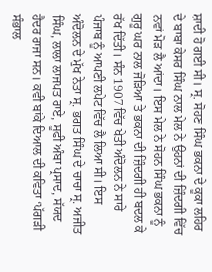ਸ਼ਾਦੀ ਹੋ ਗਈ ਸੀ। ਸ੍ਰ. ਸੋਹਣ ਸਿੰਘ ਭਕਨਾ ਦੇ ਕੂਕਾ ਲਹਿਰ ਦੇ ਬਾਬਾ ਕੇਸਰ ਸਿੰਘ ਨਾਲ ਮੇਲ ਨੇ ਉਹਨਾਂ ਦੀ ਜ਼ਿੰਦਗੀ ਵਿੱਚ ਨਵਾਂ ਮੋੜ ਲੈ ਆਂਦਾ। ਇਸ ਮੇਲ ਨੇ ਸੋਹਨ ਸਿੰਘ ਭਕਨਾ ਨੂੰ ਗੁਰੂ ਘਰ ਨਾਲ ਜੋੜਿਆ ਤੇ ਭਕਨਾ ਦੀ ਜ਼ਿੰਦਗੀ ਹੀ ਬਦਲ ਕੇ ਰੱਖ ਦਿੱਤੀ। ਸੰਨ 1907 ਵਿੱਚ ਖੇਤੀ ਅੰਦੋਲਨ ਨੇ ਸਾਰੇ ਪੰਜਾਬ ਨੂੰ ਆਪਣੀ ਲਪੇਟ ਵਿੱਚ ਲੈ ਲਿਆ ਸੀ। ਇਸ ਅੰਦੋਲਨ ਦੇ ਮੁੱਖ ਨੇਤਾ ਸ੍ਰ. ਭਗਤ ਸਿੰਘ ਦੇ ਚਾਚਾ ਸ੍ਰ. ਅਜੀਤ ਸਿੰਘ, ਲਾਲਾ ਲਾਜਪਤ ਰਾਏ, ਸੂਫੀ ਅੰਬਾ ਪ੍ਰਸਾਦ, ਸੱਯਦ ਹੈਦਰ ਰਾਜਾ ਸਨ। ਕਵੀ ਬਾਂਕੇ ਦਿਆਲ ਦੀ ਕਵਿਤਾ ‘ਪੱਗੜੀ ਸੰਭਾਲ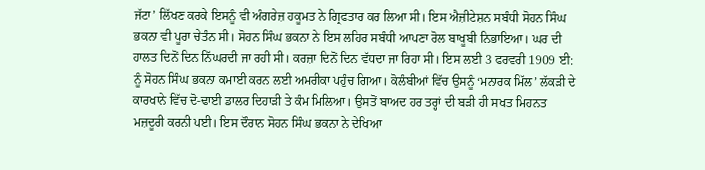ਜੱਟਾ’ ਲਿੱਖਣ ਕਰਕੇ ਇਸਨੂੰ ਵੀ ਅੰਗਰੇਜ਼ ਹਕੂਮਤ ਨੇ ਗ੍ਰਿਫਤਾਰ ਕਰ ਲਿਆ ਸੀ। ਇਸ ਐਜ਼ੀਟੇਸ਼ਨ ਸਬੰਧੀ ਸੋਹਨ ਸਿੰਘ ਭਕਨਾ ਵੀ ਪੂਰਾ ਚੇਤੰਨ ਸੀ। ਸੋਹਨ ਸਿੰਘ ਭਕਨਾ ਨੇ ਇਸ ਲਹਿਰ ਸਬੰਧੀ ਆਪਣਾ ਰੋਲ ਬਾਖੂਬੀ ਨਿਭਾਇਆ। ਘਰ ਦੀ ਹਾਲਤ ਦਿਨੋਂ ਦਿਨ ਨਿੱਘਰਦੀ ਜਾ ਰਹੀ ਸੀ। ਕਰਜ਼ਾ ਦਿਨੋਂ ਦਿਨ ਵੱਧਦਾ ਜਾ ਰਿਹਾ ਸੀ। ਇਸ ਲਈ 3 ਫਰਵਰੀ 1909 ਈ: ਨੂੰ ਸੋਹਨ ਸਿੰਘ ਭਕਨਾ ਕਮਾਈ ਕਰਨ ਲਈ ਅਮਰੀਕਾ ਪਹੁੰਚ ਗਿਆ। ਕੋਲੰਬੀਆਂ ਵਿੱਚ ਉਸਨੂੰ ‘ਮਨਾਰਕ ਮਿੱਲ’ ਲੱਕੜੀ ਦੇ ਕਾਰਖਾਨੇ ਵਿੱਚ ਦੋ-ਢਾਈ ਡਾਲਰ ਦਿਹਾੜੀ ਤੇ ਕੰਮ ਮਿਲਿਆ। ਉਸਤੋਂ ਬਾਅਦ ਹਰ ਤਰ੍ਹਾਂ ਦੀ ਬੜੀ ਹੀ ਸਖਤ ਮਿਹਨਤ ਮਜ਼ਦੂਰੀ ਕਰਨੀ ਪਈ। ਇਸ ਦੌਰਾਨ ਸੋਹਨ ਸਿੰਘ ਭਕਨਾ ਨੇ ਦੇਖਿਆ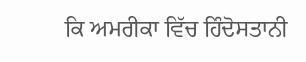ਕਿ ਅਮਰੀਕਾ ਵਿੱਚ ਹਿੰਦੋਸਤਾਨੀ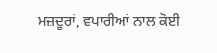ਮਜ਼ਦੂਰਾਂ, ਵਪਾਰੀਆਂ ਨਾਲ ਕੋਈ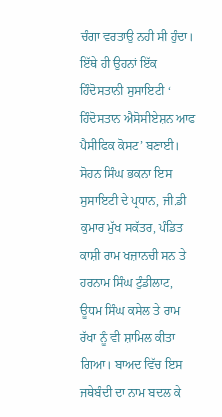ਚੰਗਾ ਵਰਤਾਉ ਨਹੀ ਸੀ ਹੁੰਦਾ। ਇੱਥੇ ਹੀ ਉਹਨਾਂ ਇੱਕ ਹਿੰਦੋਸਤਾਨੀ ਸੁਸਾਇਟੀ ‘ ਹਿੰਦੋਸਤਾਨ ਐਸੋਸੀਏਸ਼ਨ ਆਫ ਪੈਸੀਫਿਕ ਕੋਸਟ’ ਬਣਾਈ। ਸੋਹਨ ਸਿੰਘ ਭਕਨਾ ਇਸ ਸੁਸਾਇਟੀ ਦੇ ਪ੍ਰਧਾਨ, ਜੀ.ਡੀ ਕੁਮਾਰ ਮੁੱਖ ਸਕੱਤਰ, ਪੰਡਿਤ ਕਾਸ਼ੀ ਰਾਮ ਖਜ਼ਾਨਚੀ ਸਨ ਤੇ ਹਰਨਾਮ ਸਿੰਘ ਟੁੰਡੀਲਾਟ, ਊਧਮ ਸਿੰਘ ਕਸੇਲ ਤੇ ਰਾਮ ਰੱਖਾ ਨੂੰ ਵੀ ਸ਼ਾਮਿਲ ਕੀਤਾ ਗਿਆ। ਬਾਅਦ ਵਿੱਚ ਇਸ ਜਥੇਬੰਦੀ ਦਾ ਨਾਮ ਬਦਲ ਕੇ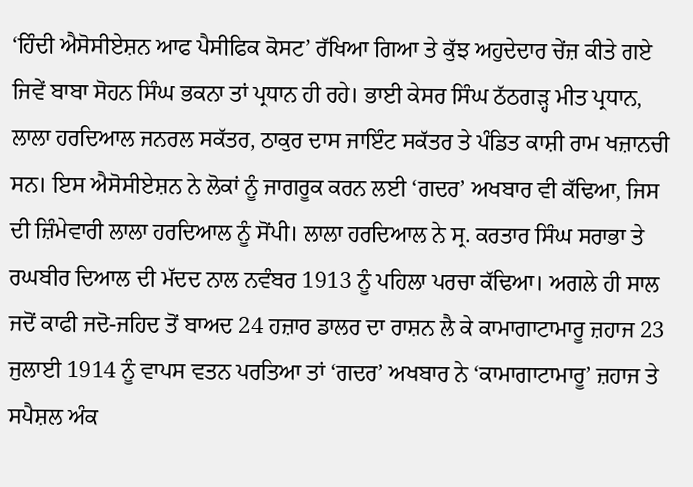‘ਹਿੰਦੀ ਐਸੋਸੀਏਸ਼ਨ ਆਫ ਪੈਸੀਫਿਕ ਕੋਸਟ’ ਰੱਖਿਆ ਗਿਆ ਤੇ ਕੁੱਝ ਅਹੁਦੇਦਾਰ ਚੇਂਜ਼ ਕੀਤੇ ਗਏ ਜਿਵੇਂ ਬਾਬਾ ਸੋਹਨ ਸਿੰਘ ਭਕਨਾ ਤਾਂ ਪ੍ਰਧਾਨ ਹੀ ਰਹੇ। ਭਾਈ ਕੇਸਰ ਸਿੰਘ ਠੱਠਗੜ੍ਹ ਮੀਤ ਪ੍ਰਧਾਨ, ਲਾਲਾ ਹਰਦਿਆਲ ਜਨਰਲ ਸਕੱਤਰ, ਠਾਕੁਰ ਦਾਸ ਜਾਇੰਟ ਸਕੱਤਰ ਤੇ ਪੰਡਿਤ ਕਾਸ਼ੀ ਰਾਮ ਖਜ਼ਾਨਚੀ ਸਨ। ਇਸ ਐਸੋਸੀਏਸ਼ਨ ਨੇ ਲੋਕਾਂ ਨੂੰ ਜਾਗਰੂਕ ਕਰਨ ਲਈ ‘ਗਦਰ’ ਅਖਬਾਰ ਵੀ ਕੱਢਿਆ, ਜਿਸ ਦੀ ਜ਼ਿੰਮੇਵਾਰੀ ਲਾਲਾ ਹਰਦਿਆਲ ਨੂੰ ਸੋਂਪੀ। ਲਾਲਾ ਹਰਦਿਆਲ ਨੇ ਸ੍ਰ. ਕਰਤਾਰ ਸਿੰਘ ਸਰਾਭਾ ਤੇ ਰਘਬੀਰ ਦਿਆਲ ਦੀ ਮੱਦਦ ਨਾਲ ਨਵੰਬਰ 1913 ਨੂੰ ਪਹਿਲਾ ਪਰਚਾ ਕੱਢਿਆ। ਅਗਲੇ ਹੀ ਸਾਲ ਜਦੋਂ ਕਾਫੀ ਜਦੋ-ਜਹਿਦ ਤੋਂ ਬਾਅਦ 24 ਹਜ਼ਾਰ ਡਾਲਰ ਦਾ ਰਾਸ਼ਨ ਲੈ ਕੇ ਕਾਮਾਗਾਟਾਮਾਰੂ ਜ਼ਹਾਜ 23 ਜੁਲਾਈ 1914 ਨੂੰ ਵਾਪਸ ਵਤਨ ਪਰਤਿਆ ਤਾਂ ‘ਗਦਰ’ ਅਖਬਾਰ ਨੇ ‘ਕਾਮਾਗਾਟਾਮਾਰੂ’ ਜ਼ਹਾਜ ਤੇ ਸਪੈਸ਼ਲ ਅੰਕ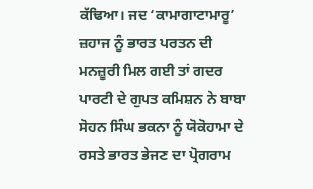ਕੱਢਿਆ। ਜਦ ‘ਕਾਮਾਗਾਟਾਮਾਰੂ’ ਜ਼ਹਾਜ ਨੂੰ ਭਾਰਤ ਪਰਤਨ ਦੀ ਮਨਜ਼ੂਰੀ ਮਿਲ ਗਈ ਤਾਂ ਗਦਰ ਪਾਰਟੀ ਦੇ ਗੁਪਤ ਕਮਿਸ਼ਨ ਨੇ ਬਾਬਾ ਸੋਹਨ ਸਿੰਘ ਭਕਨਾ ਨੂੰ ਯੋਕੋਹਾਮਾ ਦੇ ਰਸਤੇ ਭਾਰਤ ਭੇਜਣ ਦਾ ਪ੍ਰੋਗਰਾਮ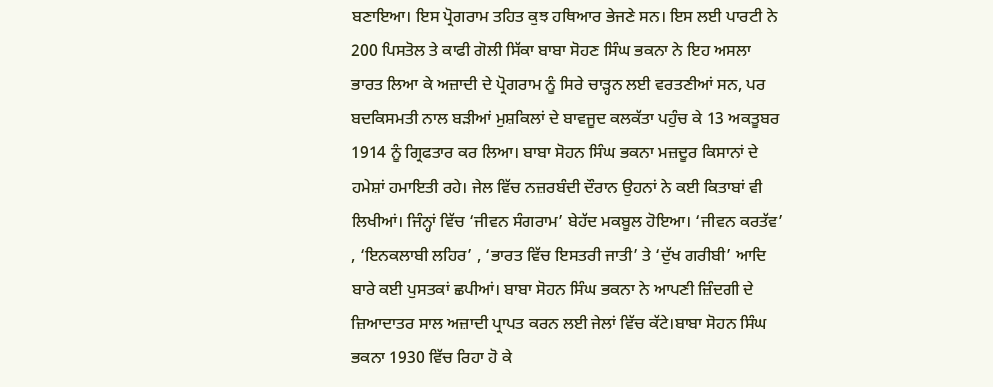ਬਣਾਇਆ। ਇਸ ਪ੍ਰੋਗਰਾਮ ਤਹਿਤ ਕੁਝ ਹਥਿਆਰ ਭੇਜਣੇ ਸਨ। ਇਸ ਲਈ ਪਾਰਟੀ ਨੇ 200 ਪਿਸਤੋਲ ਤੇ ਕਾਫੀ ਗੋਲੀ ਸਿੱਕਾ ਬਾਬਾ ਸੋਹਣ ਸਿੰਘ ਭਕਨਾ ਨੇ ਇਹ ਅਸਲਾ ਭਾਰਤ ਲਿਆ ਕੇ ਅਜ਼ਾਦੀ ਦੇ ਪ੍ਰੋਗਰਾਮ ਨੂੰ ਸਿਰੇ ਚਾੜ੍ਹਨ ਲਈ ਵਰਤਣੀਆਂ ਸਨ, ਪਰ ਬਦਕਿਸਮਤੀ ਨਾਲ ਬੜੀਆਂ ਮੁਸ਼ਕਿਲਾਂ ਦੇ ਬਾਵਜੂਦ ਕਲਕੱਤਾ ਪਹੁੰਚ ਕੇ 13 ਅਕਤੂਬਰ 1914 ਨੂੰ ਗ੍ਰਿਫਤਾਰ ਕਰ ਲਿਆ। ਬਾਬਾ ਸੋਹਨ ਸਿੰਘ ਭਕਨਾ ਮਜ਼ਦੂਰ ਕਿਸਾਨਾਂ ਦੇ ਹਮੇਸ਼ਾਂ ਹਮਾਇਤੀ ਰਹੇ। ਜੇਲ ਵਿੱਚ ਨਜ਼ਰਬੰਦੀ ਦੌਰਾਨ ਉਹਨਾਂ ਨੇ ਕਈ ਕਿਤਾਬਾਂ ਵੀ ਲਿਖੀਆਂ। ਜਿੰਨ੍ਹਾਂ ਵਿੱਚ ‘ਜੀਵਨ ਸੰਗਰਾਮ’ ਬੇਹੱਦ ਮਕਬੂਲ ਹੋਇਆ। ‘ਜੀਵਨ ਕਰਤੱਵ’ , ‘ਇਨਕਲਾਬੀ ਲਹਿਰ’ , ‘ਭਾਰਤ ਵਿੱਚ ਇਸਤਰੀ ਜਾਤੀ’ ਤੇ ‘ਦੁੱਖ ਗਰੀਬੀ’ ਆਦਿ ਬਾਰੇ ਕਈ ਪੁਸਤਕਾਂ ਛਪੀਆਂ। ਬਾਬਾ ਸੋਹਨ ਸਿੰਘ ਭਕਨਾ ਨੇ ਆਪਣੀ ਜ਼ਿੰਦਗੀ ਦੇ ਜ਼ਿਆਦਾਤਰ ਸਾਲ ਅਜ਼ਾਦੀ ਪ੍ਰਾਪਤ ਕਰਨ ਲਈ ਜੇਲਾਂ ਵਿੱਚ ਕੱਟੇ।ਬਾਬਾ ਸੋਹਨ ਸਿੰਘ ਭਕਨਾ 1930 ਵਿੱਚ ਰਿਹਾ ਹੋ ਕੇ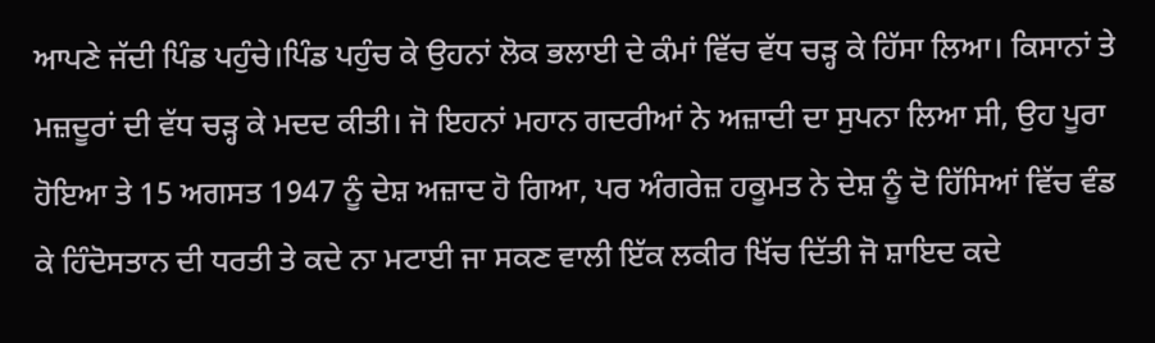ਆਪਣੇ ਜੱਦੀ ਪਿੰਡ ਪਹੁੰਚੇ।ਪਿੰਡ ਪਹੁੰਚ ਕੇ ਉਹਨਾਂ ਲੋਕ ਭਲਾਈ ਦੇ ਕੰਮਾਂ ਵਿੱਚ ਵੱਧ ਚੜ੍ਹ ਕੇ ਹਿੱਸਾ ਲਿਆ। ਕਿਸਾਨਾਂ ਤੇ ਮਜ਼ਦੂਰਾਂ ਦੀ ਵੱਧ ਚੜ੍ਹ ਕੇ ਮਦਦ ਕੀਤੀ। ਜੋ ਇਹਨਾਂ ਮਹਾਨ ਗਦਰੀਆਂ ਨੇ ਅਜ਼ਾਦੀ ਦਾ ਸੁਪਨਾ ਲਿਆ ਸੀ, ਉਹ ਪੂਰਾ ਹੋਇਆ ਤੇ 15 ਅਗਸਤ 1947 ਨੂੰ ਦੇਸ਼ ਅਜ਼ਾਦ ਹੋ ਗਿਆ, ਪਰ ਅੰਗਰੇਜ਼ ਹਕੂਮਤ ਨੇ ਦੇਸ਼ ਨੂੰ ਦੋ ਹਿੱਸਿਆਂ ਵਿੱਚ ਵੰਡ ਕੇ ਹਿੰਦੋਸਤਾਨ ਦੀ ਧਰਤੀ ਤੇ ਕਦੇ ਨਾ ਮਟਾਈ ਜਾ ਸਕਣ ਵਾਲੀ ਇੱਕ ਲਕੀਰ ਖਿੱਚ ਦਿੱਤੀ ਜੋ ਸ਼ਾਇਦ ਕਦੇ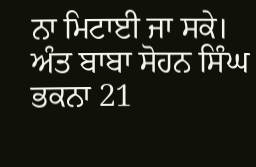ਨਾ ਮਿਟਾਈ ਜਾ ਸਕੇ। ਅੰਤ ਬਾਬਾ ਸੋਹਨ ਸਿੰਘ ਭਕਨਾ 21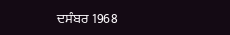ਦਸੰਬਰ 1968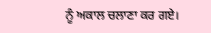ਨੂੰ ਅਕਾਲ ਚਲਾਣਾ ਕਰ ਗਏ।